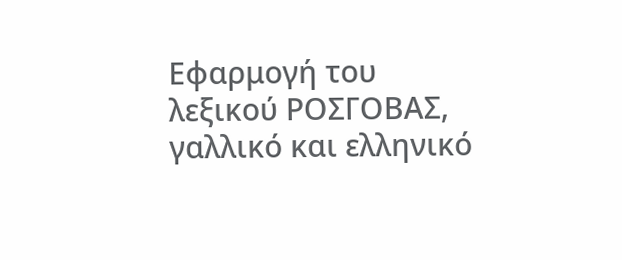Εφαρμογή του λεξικού ΡΟΣΓΟΒΑΣ, γαλλικό και ελληνικό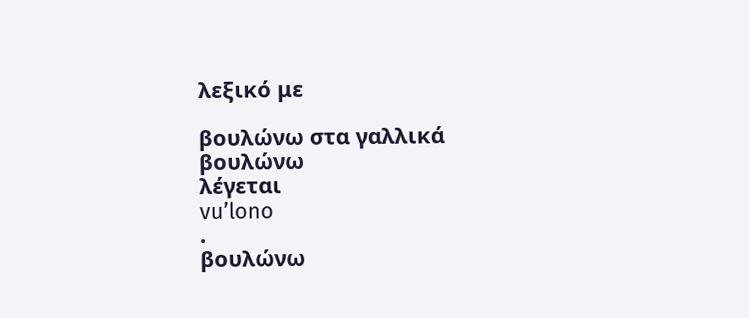λεξικό με

βουλώνω στα γαλλικά
βουλώνω
λέγεται
vu’lono
.
βουλώνω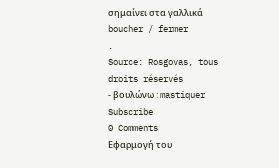σημαίνει στα γαλλικά
boucher / fermer
.
Source: Rosgovas, tous droits réservés
- βουλώνω : mastiquer
Subscribe
0 Comments
Εφαρμογή του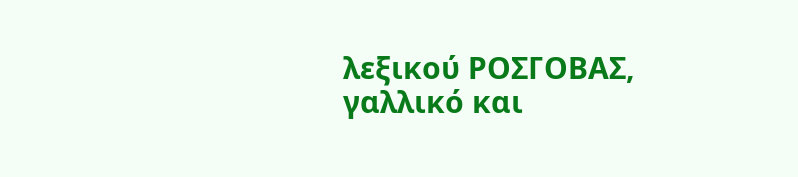λεξικού ΡΟΣΓΟΒΑΣ, γαλλικό και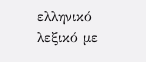ελληνικό λεξικό με